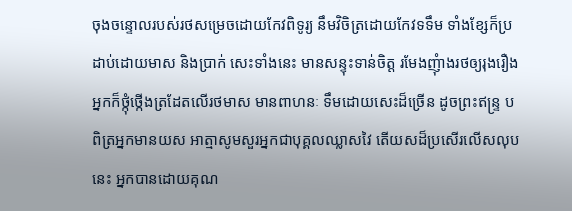ចុងចន្ទោលរបស់រថសម្រេចដោយកែវពិទូរ្យ នឹមវិចិត្រដោយកែវទទឹម ទាំងខ្សែក៏ប្រដាប់ដោយមាស និងប្រាក់ សេះទាំងនេះ មានសន្ទុះទាន់ចិត្ត រមែងញុំាងរថឲ្យរុងរឿង អ្នកក៏ថ្កុំថ្កើងត្រដែតលើរថមាស មានពាហនៈ ទឹមដោយសេះដ៏ច្រើន ដូចព្រះឥន្ទ្រ បពិត្រអ្នកមានយស អាត្មាសូមសួរអ្នកជាបុគ្គលឈ្លាសវៃ តើយសដ៏ប្រសើរលើសលុបនេះ អ្នកបានដោយគុណ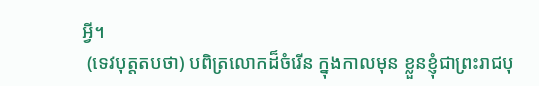អី្វ។
 (ទេវបុត្តតបថា) បពិត្រលោកដ៏ចំរើន ក្នុងកាលមុន ខ្លួនខ្ញុំជាព្រះរាជបុ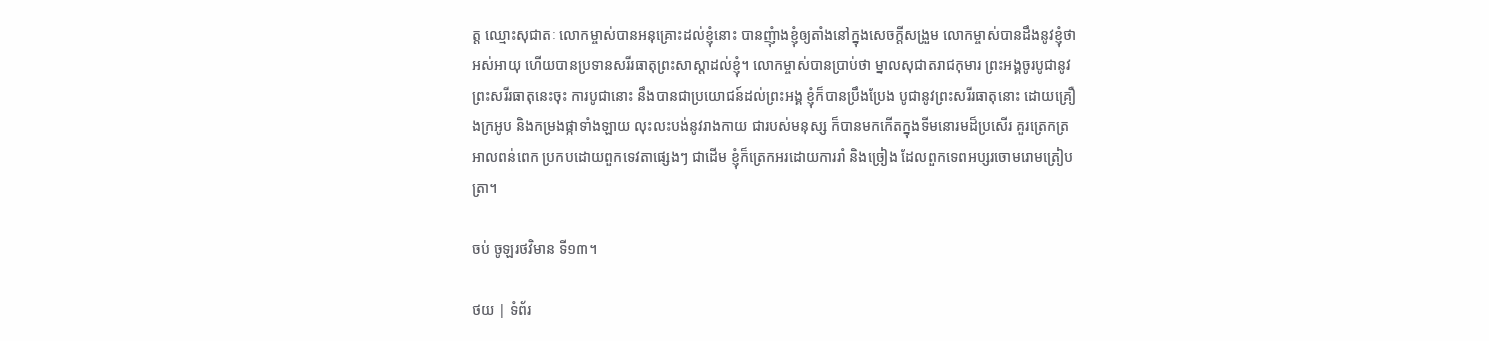ត្ត ឈ្មោះសុជាតៈ លោកម្ចាស់បានអនុគ្រោះដល់ខ្ញុំនោះ បានញុំាងខ្ញុំឲ្យតាំងនៅក្នុងសេចកី្តសង្រួម លោកម្ចាស់បានដឹងនូវខ្ញុំថាអស់អាយុ ហើយបានប្រទានសរីរធាតុព្រះសាស្តាដល់ខ្ញុំ។ លោកម្ចាស់បានប្រាប់ថា ម្នាលសុជាតរាជកុមារ ព្រះអង្គចូរបូជានូវព្រះសរីរធាតុនេះចុះ ការបូជានោះ នឹងបានជាប្រយោជន៍ដល់ព្រះអង្គ ខ្ញុំក៏បានប្រឹងប្រែង បូជានូវព្រះសរីរធាតុនោះ ដោយគ្រឿងក្រអូប និងកម្រងផ្កាទាំងឡាយ លុះលះបង់នូវរាងកាយ ជារបស់មនុស្ស ក៏បានមកកើតក្នុងទីមនោរមដ៏ប្រសើរ គួរត្រេកត្រអាលពន់ពេក ប្រកបដោយពួកទេវតាផ្សេងៗ ជាដើម ខ្ញុំក៏ត្រេកអរដោយការរាំ និងច្រៀង ដែលពួកទេពអប្សរចោមរោមត្រៀបត្រា។

ចប់ ចូឡរថវិមាន ទី១៣។

ថយ | ទំព័រ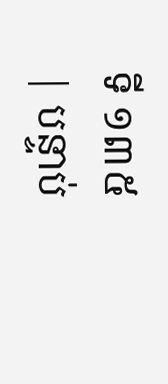ទី ១៣៥ | បន្ទាប់